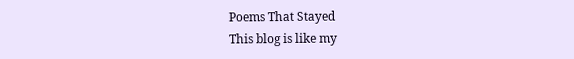Poems That Stayed
This blog is like my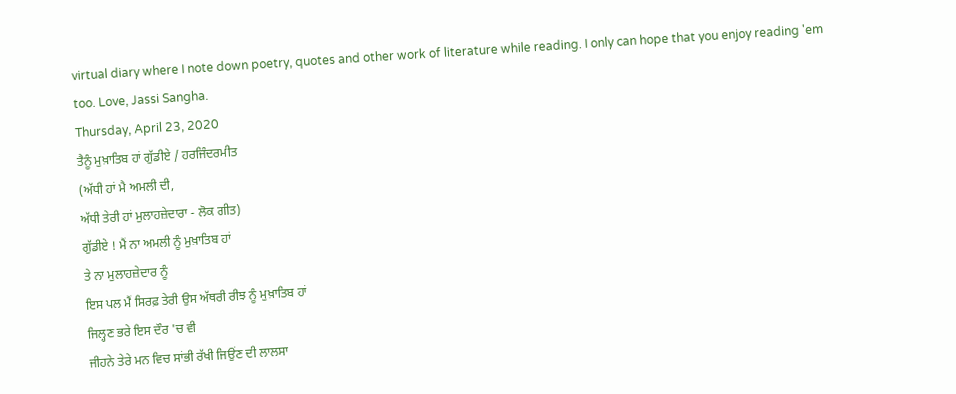virtual diary where I note down poetry, quotes and other work of literature while reading. I only can hope that you enjoy reading 'em too. Love, Jassi Sangha.
Thursday, April 23, 2020
ਤੈਨੂੰ ਮੁਖ਼ਾਤਿਬ ਹਾਂ ਗੁੱਡੀਏ / ਹਰਜਿੰਦਰਮੀਤ
(ਅੱਧੀ ਹਾਂ ਮੈ ਅਮਲੀ ਦੀ,
ਅੱਧੀ ਤੇਰੀ ਹਾਂ ਮੁਲਾਹਜ਼ੇਦਾਰਾ - ਲੋਕ ਗੀਤ)
ਗੁੱਡੀਏ ! ਮੈਂ ਨਾ ਅਮਲੀ ਨੂੰ ਮੁਖ਼ਾਤਿਬ ਹਾਂ
ਤੇ ਨਾ ਮੁਲਾਹਜ਼ੇਦਾਰ ਨੂੰ
ਇਸ ਪਲ ਮੈਂ ਸਿਰਫ਼ ਤੇਰੀ ਉਸ ਅੱਥਰੀ ਰੀਝ ਨੂੰ ਮੁਖ਼ਾਤਿਬ ਹਾਂ
ਜਿਲ੍ਹਣ ਭਰੇ ਇਸ ਦੌਰ 'ਚ ਵੀ
ਜੀਹਨੇ ਤੇਰੇ ਮਨ ਵਿਚ ਸਾਂਭੀ ਰੱਖੀ ਜਿਉਂਣ ਦੀ ਲਾਲਸਾ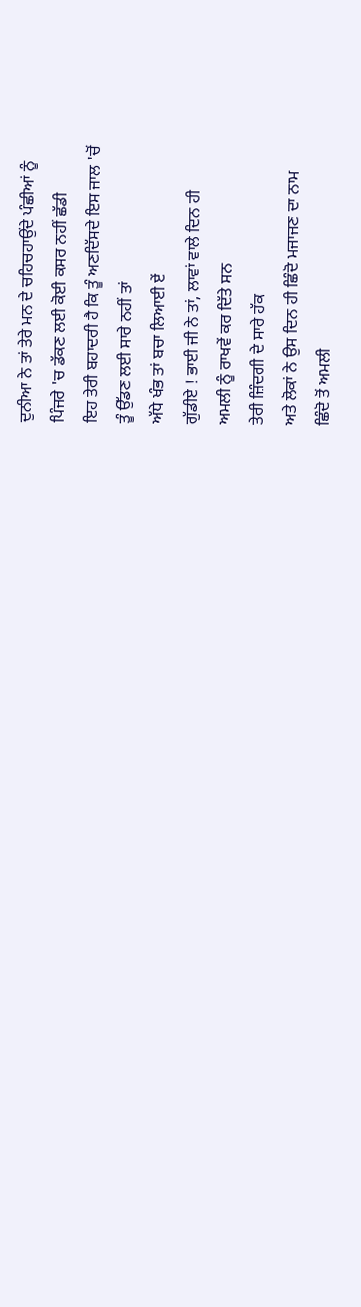ਦੁਨੀਆ ਨੇ ਤਾਂ ਤੇਰੇ ਮਨ ਦੇ ਚਹਿਚਹਾਉਂਦੇ ਪੰਛੀਆਂ ਨੂੰ
ਪਿੰਜਰੇ 'ਚ ਡੱਕਣ ਲਈ ਕੋਈ ਕਸਰ ਨਹੀਂ ਛੱਡੀ
ਇਹ ਤੇਰੀ ਬਹਾਦਰੀ ਹੈ ਕਿ ਤੂੰ ਅਣਦਿੱਸਦੇ ਇਸ ਜਾਲ 'ਚੋਂ
ਤੂੰ ਉੱਡਣ ਲਈ ਸਾਰੇ ਨਹੀਂ ਤਾਂ
ਅੱਧੇ ਖੰਭ ਤਾਂ ਬਚਾ ਲਿਆਈ ਏਂ
ਗੁੱਡੀਏ ! ਭਾਈ ਜੀ ਨੇ ਤਾਂ, ਲਾਵਾਂ ਵਾਲੇ ਦਿਨ ਹੀ
ਅਮਲੀ ਨੂੰ ਰਾਖਵੇਂ ਕਰ ਦਿੱਤੇ ਸਨ
ਤੇਰੀ ਜ਼ਿੰਦਗੀ ਦੇ ਸਾਰੇ ਹੱਕ
ਅਤੇ ਲੋਕਾਂ ਨੇ ਉਸ ਦਿਨ ਹੀ ਛਿੰਦੋ ਮਜਾਜਣ ਦਾ ਨਾਮ
ਛਿੰਦੋ ਤੋਂ ਅਮਲੀ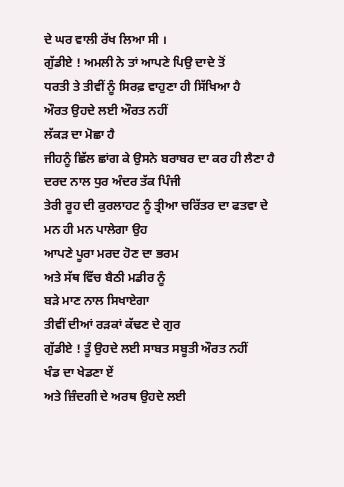ਦੇ ਘਰ ਵਾਲੀ ਰੱਖ ਲਿਆ ਸੀ ।
ਗੁੱਡੀਏ ! ਅਮਲੀ ਨੇ ਤਾਂ ਆਪਣੇ ਪਿਉ ਦਾਦੇ ਤੋਂ
ਧਰਤੀ ਤੇ ਤੀਵੀਂ ਨੂੰ ਸਿਰਫ਼ ਵਾਹੁਣਾ ਹੀ ਸਿੱਖਿਆ ਹੈ
ਔਰਤ ਉਹਦੇ ਲਈ ਔਰਤ ਨਹੀਂ
ਲੱਕੜ ਦਾ ਮੋਛਾ ਹੈ
ਜੀਹਨੂੰ ਛਿੱਲ ਛਾਂਗ ਕੇ ਉਸਨੇ ਬਰਾਬਰ ਦਾ ਕਰ ਹੀ ਲੈਣਾ ਹੈ
ਦਰਦ ਨਾਲ ਧੁਰ ਅੰਦਰ ਤੱਕ ਪਿੰਜੀ
ਤੇਰੀ ਰੂਹ ਦੀ ਕੁਰਲਾਹਟ ਨੂੰ ਤ੍ਰੀਆ ਚਰਿੱਤਰ ਦਾ ਫਤਵਾ ਦੇ
ਮਨ ਹੀ ਮਨ ਪਾਲੇਗਾ ਉਹ
ਆਪਣੇ ਪੂਰਾ ਮਰਦ ਹੋਣ ਦਾ ਭਰਮ
ਅਤੇ ਸੱਥ ਵਿੱਚ ਬੈਠੀ ਮਡੀਰ ਨੂੰ
ਬੜੇ ਮਾਣ ਨਾਲ ਸਿਖਾਏਗਾ
ਤੀਵੀਂ ਦੀਆਂ ਰੜਕਾਂ ਕੱਢਣ ਦੇ ਗੁਰ
ਗੁੱਡੀਏ ! ਤੂੰ ਉਹਦੇ ਲਈ ਸਾਬਤ ਸਬੂਤੀ ਔਰਤ ਨਹੀਂ
ਖੰਡ ਦਾ ਖੇਡਣਾ ਏਂ
ਅਤੇ ਜ਼ਿੰਦਗੀ ਦੇ ਅਰਥ ਉਹਦੇ ਲਈ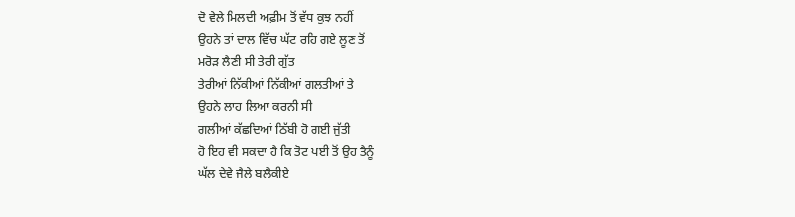ਦੋ ਵੇਲੇ ਮਿਲਦੀ ਅਫ਼ੀਮ ਤੋਂ ਵੱਧ ਕੁਝ ਨਹੀਂ
ਉਹਨੇ ਤਾਂ ਦਾਲ ਵਿੱਚ ਘੱਟ ਰਹਿ ਗਏ ਲੂਣ ਤੋਂ
ਮਰੋੜ ਲੈਣੀ ਸੀ ਤੇਰੀ ਗੁੱਤ
ਤੇਰੀਆਂ ਨਿੱਕੀਆਂ ਨਿੱਕੀਆਂ ਗਲਤੀਆਂ ਤੇ
ਉਹਨੇ ਲਾਹ ਲਿਆ ਕਰਨੀ ਸੀ
ਗਲੀਆਂ ਕੱਛਦਿਆਂ ਠਿੱਬੀ ਹੋ ਗਈ ਜੁੱਤੀ
ਹੋ ਇਹ ਵੀ ਸਕਦਾ ਹੈ ਕਿ ਤੋਟ ਪਈ ਤੋਂ ਉਹ ਤੈਨੂੰ
ਘੱਲ ਦੇਵੇ ਜੈਲੇ ਬਲੈਕੀਏ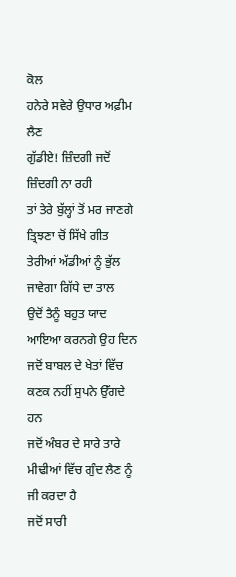ਕੋਲ
ਹਨੇਰੇ ਸਵੇਰੇ ਉਧਾਰ ਅਫ਼ੀਮ ਲੈਣ
ਗੁੱਡੀਏ! ਜ਼ਿੰਦਗੀ ਜਦੋਂ ਜ਼ਿੰਦਗੀ ਨਾ ਰਹੀ
ਤਾਂ ਤੇਰੇ ਬੁੱਲ੍ਹਾਂ ਤੋਂ ਮਰ ਜਾਣਗੇ ਤ੍ਰਿਝਣਾ ਚੋਂ ਸਿੱਖੇ ਗੀਤ
ਤੇਰੀਆਂ ਅੱਡੀਆਂ ਨੂੰ ਭੁੱਲ ਜਾਵੇਗਾ ਗਿੱਧੇ ਦਾ ਤਾਲ
ਉਦੋਂ ਤੈਨੂੰ ਬਹੁਤ ਯਾਦ ਆਇਆ ਕਰਨਗੇ ਉਹ ਦਿਨ
ਜਦੋਂ ਬਾਬਲ ਦੇ ਖੇਤਾਂ ਵਿੱਚ ਕਣਕ ਨਹੀਂ ਸੁਪਨੇ ਉੱਗਦੇ ਹਨ
ਜਦੋਂ ਅੰਬਰ ਦੇ ਸਾਰੇ ਤਾਰੇ
ਮੀਢੀਆਂ ਵਿੱਚ ਗੁੰਦ ਲੈਣ ਨੂੰ ਜੀ ਕਰਦਾ ਹੈ
ਜਦੋਂ ਸਾਰੀ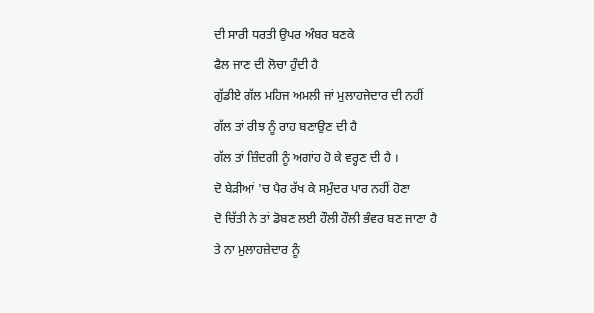ਦੀ ਸਾਰੀ ਧਰਤੀ ਉਪਰ ਅੰਬਰ ਬਣਕੇ
ਫੈਲ ਜਾਣ ਦੀ ਲੋਚਾ ਹੁੰਦੀ ਹੈ
ਗੁੱਡੀਏ ਗੱਲ ਮਹਿਜ ਅਮਲੀ ਜਾਂ ਮੁਲਾਹਜੇਦਾਰ ਦੀ ਨਹੀਂ
ਗੱਲ ਤਾਂ ਰੀਝ ਨੂੰ ਰਾਹ ਬਣਾਉਣ ਦੀ ਹੈ
ਗੱਲ ਤਾਂ ਜ਼ਿੰਦਗੀ ਨੂੰ ਅਗਾਂਹ ਹੋ ਕੇ ਵਰ੍ਹਣ ਦੀ ਹੈ ।
ਦੋ ਬੇੜੀਆਂ 'ਚ ਪੈਰ ਰੱਖ ਕੇ ਸਮੁੰਦਰ ਪਾਰ ਨਹੀਂ ਹੋਣਾ
ਦੋ ਚਿੱਤੀ ਨੇ ਤਾਂ ਡੋਬਣ ਲਈ ਹੌਲੀ ਹੌਲੀ ਭੰਵਰ ਬਣ ਜਾਣਾ ਹੈ
ਤੇ ਨਾ ਮੁਲਾਹਜ਼ੇਦਾਰ ਨੂੰ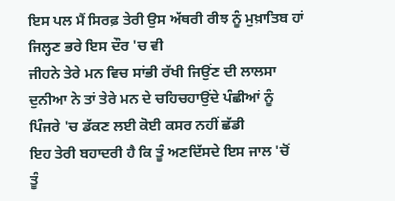ਇਸ ਪਲ ਮੈਂ ਸਿਰਫ਼ ਤੇਰੀ ਉਸ ਅੱਥਰੀ ਰੀਝ ਨੂੰ ਮੁਖ਼ਾਤਿਬ ਹਾਂ
ਜਿਲ੍ਹਣ ਭਰੇ ਇਸ ਦੌਰ 'ਚ ਵੀ
ਜੀਹਨੇ ਤੇਰੇ ਮਨ ਵਿਚ ਸਾਂਭੀ ਰੱਖੀ ਜਿਉਂਣ ਦੀ ਲਾਲਸਾ
ਦੁਨੀਆ ਨੇ ਤਾਂ ਤੇਰੇ ਮਨ ਦੇ ਚਹਿਚਹਾਉਂਦੇ ਪੰਛੀਆਂ ਨੂੰ
ਪਿੰਜਰੇ 'ਚ ਡੱਕਣ ਲਈ ਕੋਈ ਕਸਰ ਨਹੀਂ ਛੱਡੀ
ਇਹ ਤੇਰੀ ਬਹਾਦਰੀ ਹੈ ਕਿ ਤੂੰ ਅਣਦਿੱਸਦੇ ਇਸ ਜਾਲ 'ਚੋਂ
ਤੂੰ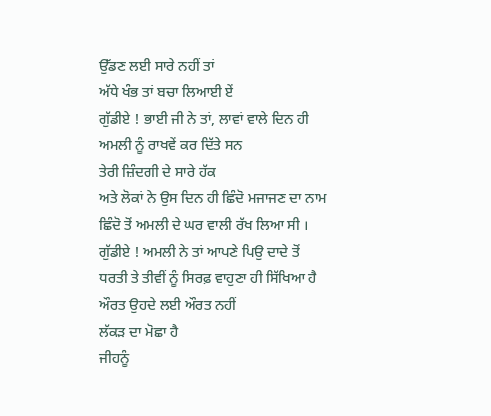ਉੱਡਣ ਲਈ ਸਾਰੇ ਨਹੀਂ ਤਾਂ
ਅੱਧੇ ਖੰਭ ਤਾਂ ਬਚਾ ਲਿਆਈ ਏਂ
ਗੁੱਡੀਏ ! ਭਾਈ ਜੀ ਨੇ ਤਾਂ, ਲਾਵਾਂ ਵਾਲੇ ਦਿਨ ਹੀ
ਅਮਲੀ ਨੂੰ ਰਾਖਵੇਂ ਕਰ ਦਿੱਤੇ ਸਨ
ਤੇਰੀ ਜ਼ਿੰਦਗੀ ਦੇ ਸਾਰੇ ਹੱਕ
ਅਤੇ ਲੋਕਾਂ ਨੇ ਉਸ ਦਿਨ ਹੀ ਛਿੰਦੋ ਮਜਾਜਣ ਦਾ ਨਾਮ
ਛਿੰਦੋ ਤੋਂ ਅਮਲੀ ਦੇ ਘਰ ਵਾਲੀ ਰੱਖ ਲਿਆ ਸੀ ।
ਗੁੱਡੀਏ ! ਅਮਲੀ ਨੇ ਤਾਂ ਆਪਣੇ ਪਿਉ ਦਾਦੇ ਤੋਂ
ਧਰਤੀ ਤੇ ਤੀਵੀਂ ਨੂੰ ਸਿਰਫ਼ ਵਾਹੁਣਾ ਹੀ ਸਿੱਖਿਆ ਹੈ
ਔਰਤ ਉਹਦੇ ਲਈ ਔਰਤ ਨਹੀਂ
ਲੱਕੜ ਦਾ ਮੋਛਾ ਹੈ
ਜੀਹਨੂੰ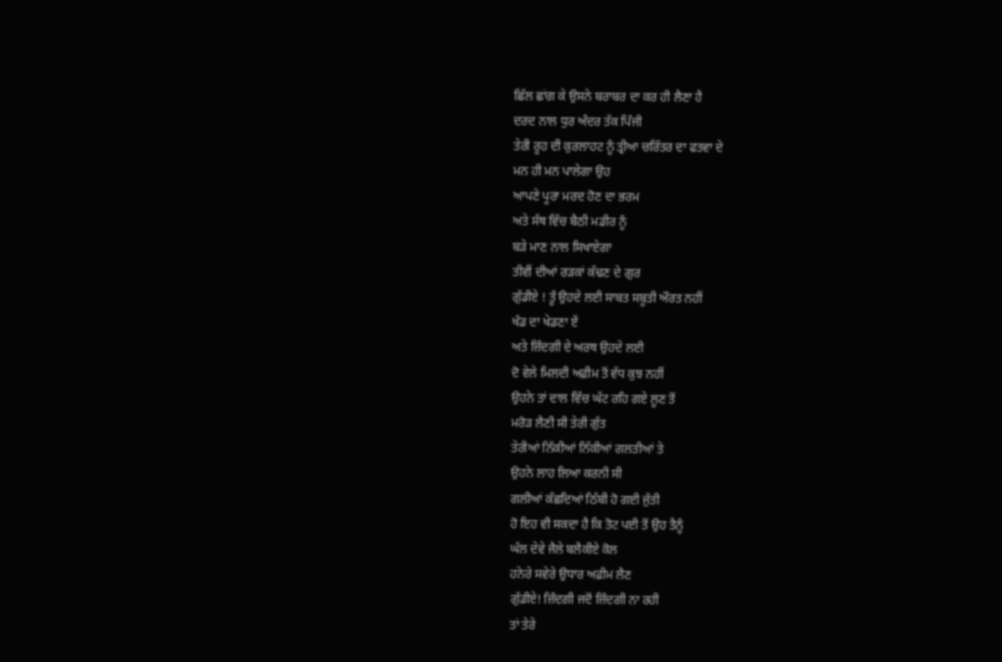ਛਿੱਲ ਛਾਂਗ ਕੇ ਉਸਨੇ ਬਰਾਬਰ ਦਾ ਕਰ ਹੀ ਲੈਣਾ ਹੈ
ਦਰਦ ਨਾਲ ਧੁਰ ਅੰਦਰ ਤੱਕ ਪਿੰਜੀ
ਤੇਰੀ ਰੂਹ ਦੀ ਕੁਰਲਾਹਟ ਨੂੰ ਤ੍ਰੀਆ ਚਰਿੱਤਰ ਦਾ ਫਤਵਾ ਦੇ
ਮਨ ਹੀ ਮਨ ਪਾਲੇਗਾ ਉਹ
ਆਪਣੇ ਪੂਰਾ ਮਰਦ ਹੋਣ ਦਾ ਭਰਮ
ਅਤੇ ਸੱਥ ਵਿੱਚ ਬੈਠੀ ਮਡੀਰ ਨੂੰ
ਬੜੇ ਮਾਣ ਨਾਲ ਸਿਖਾਏਗਾ
ਤੀਵੀਂ ਦੀਆਂ ਰੜਕਾਂ ਕੱਢਣ ਦੇ ਗੁਰ
ਗੁੱਡੀਏ ! ਤੂੰ ਉਹਦੇ ਲਈ ਸਾਬਤ ਸਬੂਤੀ ਔਰਤ ਨਹੀਂ
ਖੰਡ ਦਾ ਖੇਡਣਾ ਏਂ
ਅਤੇ ਜ਼ਿੰਦਗੀ ਦੇ ਅਰਥ ਉਹਦੇ ਲਈ
ਦੋ ਵੇਲੇ ਮਿਲਦੀ ਅਫ਼ੀਮ ਤੋਂ ਵੱਧ ਕੁਝ ਨਹੀਂ
ਉਹਨੇ ਤਾਂ ਦਾਲ ਵਿੱਚ ਘੱਟ ਰਹਿ ਗਏ ਲੂਣ ਤੋਂ
ਮਰੋੜ ਲੈਣੀ ਸੀ ਤੇਰੀ ਗੁੱਤ
ਤੇਰੀਆਂ ਨਿੱਕੀਆਂ ਨਿੱਕੀਆਂ ਗਲਤੀਆਂ ਤੇ
ਉਹਨੇ ਲਾਹ ਲਿਆ ਕਰਨੀ ਸੀ
ਗਲੀਆਂ ਕੱਛਦਿਆਂ ਠਿੱਬੀ ਹੋ ਗਈ ਜੁੱਤੀ
ਹੋ ਇਹ ਵੀ ਸਕਦਾ ਹੈ ਕਿ ਤੋਟ ਪਈ ਤੋਂ ਉਹ ਤੈਨੂੰ
ਘੱਲ ਦੇਵੇ ਜੈਲੇ ਬਲੈਕੀਏ ਕੋਲ
ਹਨੇਰੇ ਸਵੇਰੇ ਉਧਾਰ ਅਫ਼ੀਮ ਲੈਣ
ਗੁੱਡੀਏ! ਜ਼ਿੰਦਗੀ ਜਦੋਂ ਜ਼ਿੰਦਗੀ ਨਾ ਰਹੀ
ਤਾਂ ਤੇਰੇ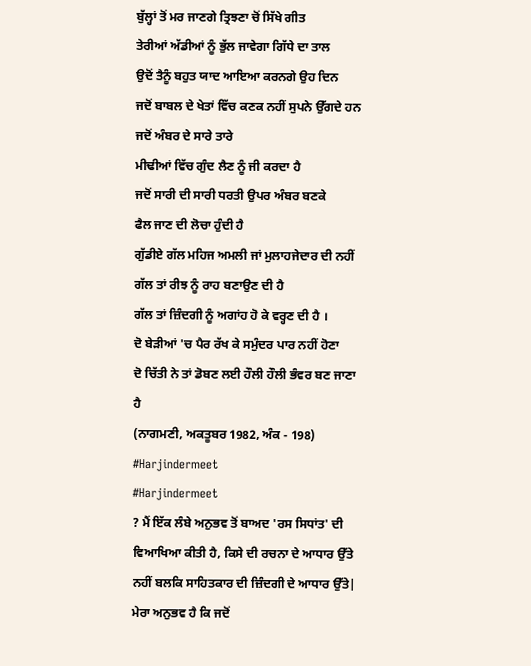ਬੁੱਲ੍ਹਾਂ ਤੋਂ ਮਰ ਜਾਣਗੇ ਤ੍ਰਿਝਣਾ ਚੋਂ ਸਿੱਖੇ ਗੀਤ
ਤੇਰੀਆਂ ਅੱਡੀਆਂ ਨੂੰ ਭੁੱਲ ਜਾਵੇਗਾ ਗਿੱਧੇ ਦਾ ਤਾਲ
ਉਦੋਂ ਤੈਨੂੰ ਬਹੁਤ ਯਾਦ ਆਇਆ ਕਰਨਗੇ ਉਹ ਦਿਨ
ਜਦੋਂ ਬਾਬਲ ਦੇ ਖੇਤਾਂ ਵਿੱਚ ਕਣਕ ਨਹੀਂ ਸੁਪਨੇ ਉੱਗਦੇ ਹਨ
ਜਦੋਂ ਅੰਬਰ ਦੇ ਸਾਰੇ ਤਾਰੇ
ਮੀਢੀਆਂ ਵਿੱਚ ਗੁੰਦ ਲੈਣ ਨੂੰ ਜੀ ਕਰਦਾ ਹੈ
ਜਦੋਂ ਸਾਰੀ ਦੀ ਸਾਰੀ ਧਰਤੀ ਉਪਰ ਅੰਬਰ ਬਣਕੇ
ਫੈਲ ਜਾਣ ਦੀ ਲੋਚਾ ਹੁੰਦੀ ਹੈ
ਗੁੱਡੀਏ ਗੱਲ ਮਹਿਜ ਅਮਲੀ ਜਾਂ ਮੁਲਾਹਜੇਦਾਰ ਦੀ ਨਹੀਂ
ਗੱਲ ਤਾਂ ਰੀਝ ਨੂੰ ਰਾਹ ਬਣਾਉਣ ਦੀ ਹੈ
ਗੱਲ ਤਾਂ ਜ਼ਿੰਦਗੀ ਨੂੰ ਅਗਾਂਹ ਹੋ ਕੇ ਵਰ੍ਹਣ ਦੀ ਹੈ ।
ਦੋ ਬੇੜੀਆਂ 'ਚ ਪੈਰ ਰੱਖ ਕੇ ਸਮੁੰਦਰ ਪਾਰ ਨਹੀਂ ਹੋਣਾ
ਦੋ ਚਿੱਤੀ ਨੇ ਤਾਂ ਡੋਬਣ ਲਈ ਹੌਲੀ ਹੌਲੀ ਭੰਵਰ ਬਣ ਜਾਣਾ ਹੈ
(ਨਾਗਮਣੀ, ਅਕਤੂਬਰ 1982, ਅੰਕ - 198)
#Harjindermeet
#Harjindermeet
? ਮੈਂ ਇੱਕ ਲੰਬੇ ਅਨੁਭਵ ਤੋਂ ਬਾਅਦ 'ਰਸ ਸਿਧਾਂਤ' ਦੀ ਵਿਆਖਿਆ ਕੀਤੀ ਹੈ, ਕਿਸੇ ਦੀ ਰਚਨਾ ਦੇ ਆਧਾਰ ਉੱਤੇ ਨਹੀਂ ਬਲਕਿ ਸਾਹਿਤਕਾਰ ਦੀ ਜ਼ਿੰਦਗੀ ਦੇ ਆਧਾਰ ਉੱਤੇ| ਮੇਰਾ ਅਨੁਭਵ ਹੈ ਕਿ ਜਦੋਂ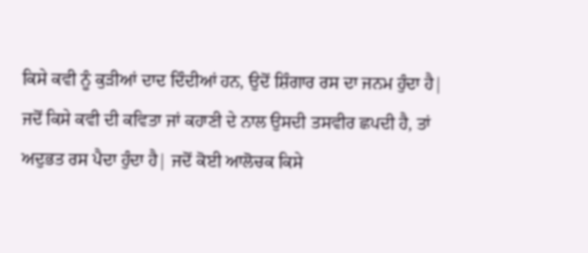ਕਿਸੇ ਕਵੀ ਨੂੰ ਕੁੜੀਆਂ ਦਾਦ ਦਿੰਦੀਆਂ ਹਨ, ਉਦੋਂ ਸ਼ਿੰਗਾਰ ਰਸ ਦਾ ਜਨਮ ਹੁੰਦਾ ਹੈ| ਜਦੋਂ ਕਿਸੇ ਕਵੀ ਦੀ ਕਵਿਤਾ ਜਾਂ ਕਹਾਣੀ ਦੇ ਨਾਲ ਉਸਦੀ ਤਸਵੀਰ ਛਪਦੀ ਹੈ, ਤਾਂ ਅਦੁਭਤ ਰਸ ਪੈਦਾ ਹੁੰਦਾ ਹੈ| ਜਦੋਂ ਕੋਈ ਆਲੋਚਕ ਕਿਸੇ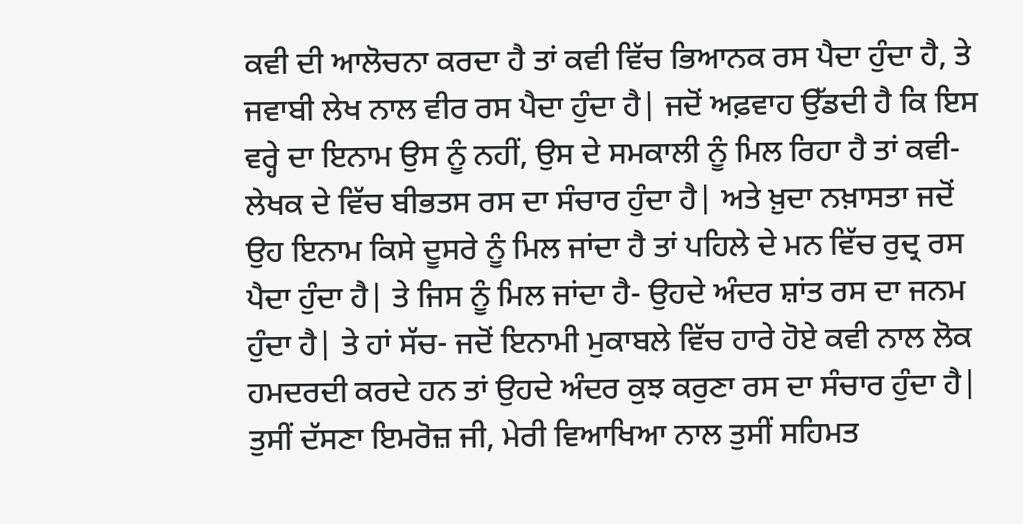ਕਵੀ ਦੀ ਆਲੋਚਨਾ ਕਰਦਾ ਹੈ ਤਾਂ ਕਵੀ ਵਿੱਚ ਭਿਆਨਕ ਰਸ ਪੈਦਾ ਹੁੰਦਾ ਹੈ, ਤੇ ਜਵਾਬੀ ਲੇਖ ਨਾਲ ਵੀਰ ਰਸ ਪੈਦਾ ਹੁੰਦਾ ਹੈ| ਜਦੋਂ ਅਫ਼ਵਾਹ ਉੱਡਦੀ ਹੈ ਕਿ ਇਸ ਵਰ੍ਹੇ ਦਾ ਇਨਾਮ ਉਸ ਨੂੰ ਨਹੀਂ, ਉਸ ਦੇ ਸਮਕਾਲੀ ਨੂੰ ਮਿਲ ਰਿਹਾ ਹੈ ਤਾਂ ਕਵੀ-ਲੇਖਕ ਦੇ ਵਿੱਚ ਬੀਭਤਸ ਰਸ ਦਾ ਸੰਚਾਰ ਹੁੰਦਾ ਹੈ| ਅਤੇ ਖ਼ੁਦਾ ਨਖ਼ਾਸਤਾ ਜਦੋਂ ਉਹ ਇਨਾਮ ਕਿਸੇ ਦੂਸਰੇ ਨੂੰ ਮਿਲ ਜਾਂਦਾ ਹੈ ਤਾਂ ਪਹਿਲੇ ਦੇ ਮਨ ਵਿੱਚ ਰੁਦ੍ਰ ਰਸ ਪੈਦਾ ਹੁੰਦਾ ਹੈ| ਤੇ ਜਿਸ ਨੂੰ ਮਿਲ ਜਾਂਦਾ ਹੈ- ਉਹਦੇ ਅੰਦਰ ਸ਼ਾਂਤ ਰਸ ਦਾ ਜਨਮ ਹੁੰਦਾ ਹੈ| ਤੇ ਹਾਂ ਸੱਚ- ਜਦੋਂ ਇਨਾਮੀ ਮੁਕਾਬਲੇ ਵਿੱਚ ਹਾਰੇ ਹੋਏ ਕਵੀ ਨਾਲ ਲੋਕ ਹਮਦਰਦੀ ਕਰਦੇ ਹਨ ਤਾਂ ਉਹਦੇ ਅੰਦਰ ਕੁਝ ਕਰੁਣਾ ਰਸ ਦਾ ਸੰਚਾਰ ਹੁੰਦਾ ਹੈ| ਤੁਸੀਂ ਦੱਸਣਾ ਇਮਰੋਜ਼ ਜੀ, ਮੇਰੀ ਵਿਆਖਿਆ ਨਾਲ ਤੁਸੀਂ ਸਹਿਮਤ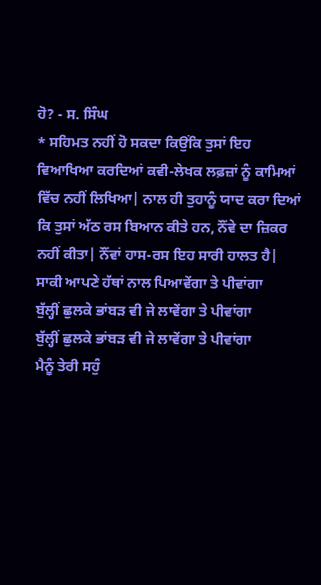ਹੋ? - ਸ. ਸਿੰਘ
* ਸਹਿਮਤ ਨਹੀਂ ਹੋ ਸਕਦਾ ਕਿਉਂਕਿ ਤੁਸਾਂ ਇਹ ਵਿਆਖਿਆ ਕਰਦਿਆਂ ਕਵੀ-ਲੇਖਕ ਲਫ਼ਜ਼ਾਂ ਨੂੰ ਕਾਮਿਆਂ ਵਿੱਚ ਨਹੀਂ ਲਿਖਿਆ| ਨਾਲ ਹੀ ਤੁਹਾਨੂੰ ਯਾਦ ਕਰਾ ਦਿਆਂ ਕਿ ਤੁਸਾਂ ਅੱਠ ਰਸ ਬਿਆਨ ਕੀਤੇ ਹਨ, ਨੌਂਵੇ ਦਾ ਜ਼ਿਕਰ ਨਹੀਂ ਕੀਤਾ| ਨੌਂਵਾਂ ਹਾਸ-ਰਸ ਇਹ ਸਾਰੀ ਹਾਲਤ ਹੈ|
ਸਾਕੀ ਆਪਣੇ ਹੱਥਾਂ ਨਾਲ ਪਿਆਵੇਂਗਾ ਤੇ ਪੀਵਾਂਗਾ
ਬੁੱਲ੍ਹੀਂ ਛੁਲਕੇ ਭਾਂਬੜ ਵੀ ਜੇ ਲਾਵੇਂਗਾ ਤੇ ਪੀਵਾਂਗਾ
ਬੁੱਲ੍ਹੀਂ ਛੁਲਕੇ ਭਾਂਬੜ ਵੀ ਜੇ ਲਾਵੇਂਗਾ ਤੇ ਪੀਵਾਂਗਾ
ਮੈਨੂੰ ਤੇਰੀ ਸਹੁੰ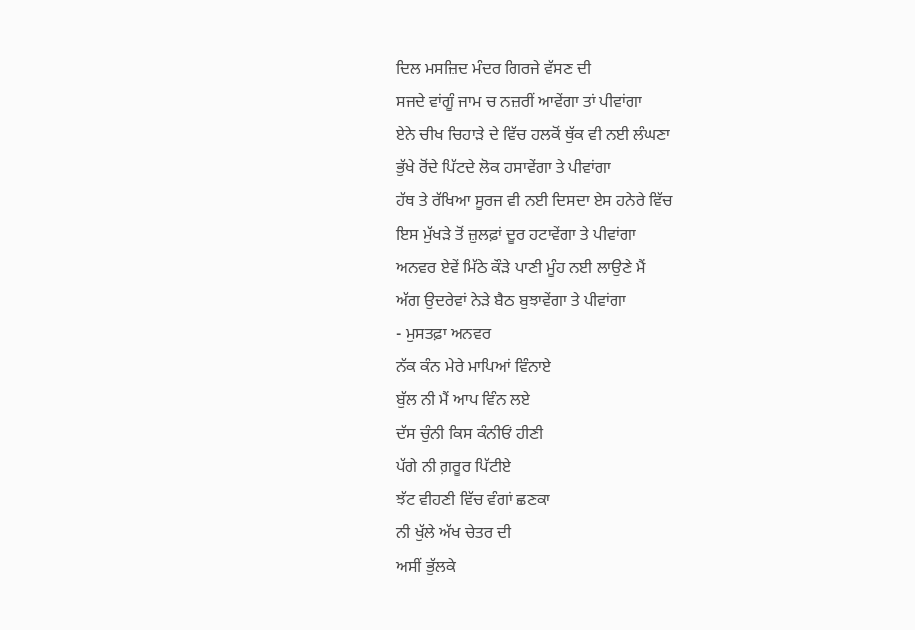ਦਿਲ ਮਸਜ਼ਿਦ ਮੰਦਰ ਗਿਰਜੇ ਵੱਸਣ ਦੀ
ਸਜਦੇ ਵਾਂਗੂੰ ਜਾਮ ਚ ਨਜ਼ਰੀਂ ਆਵੇਂਗਾ ਤਾਂ ਪੀਵਾਂਗਾ
ਏਨੇ ਚੀਖ ਚਿਹਾੜੇ ਦੇ ਵਿੱਚ ਹਲਕੋਂ ਥੁੱਕ ਵੀ ਨਈ ਲੰਘਣਾ
ਭੁੱਖੇ ਰੋਂਦੇ ਪਿੱਟਦੇ ਲੋਕ ਹਸਾਵੇਂਗਾ ਤੇ ਪੀਵਾਂਗਾ
ਹੱਥ ਤੇ ਰੱਖਿਆ ਸੂਰਜ ਵੀ ਨਈ ਦਿਸਦਾ ਏਸ ਹਨੇਰੇ ਵਿੱਚ
ਇਸ ਮੁੱਖੜੇ ਤੋਂ ਜ਼ੁਲਫ਼ਾਂ ਦੂਰ ਹਟਾਵੇਂਗਾ ਤੇ ਪੀਵਾਂਗਾ
ਅਨਵਰ ਏਵੇਂ ਮਿੱਠੇ ਕੌੜੇ ਪਾਣੀ ਮੂੰਹ ਨਈ ਲਾਉਣੇ ਮੈਂ
ਅੱਗ ਉਦਰੇਵਾਂ ਨੇੜੇ ਬੈਠ ਬੁਝਾਵੇਂਗਾ ਤੇ ਪੀਵਾਂਗਾ
- ਮੁਸਤਫ਼ਾ ਅਨਵਰ
ਨੱਕ ਕੰਨ ਮੇਰੇ ਮਾਪਿਆਂ ਵਿੰਨਾਏ
ਬੁੱਲ ਨੀ ਮੈਂ ਆਪ ਵਿੰਨ ਲਏ
ਦੱਸ ਚੁੰਨੀ ਕਿਸ ਕੰਨੀਓਂ ਹੀਣੀ
ਪੱਗੇ ਨੀ ਗ਼ਰੂਰ ਪਿੱਟੀਏ
ਝੱਟ ਵੀਹਣੀ ਵਿੱਚ ਵੰਗਾਂ ਛਣਕਾ
ਨੀ ਖੁੱਲੇ ਅੱਖ ਚੇਤਰ ਦੀ
ਅਸੀਂ ਭੁੱਲਕੇ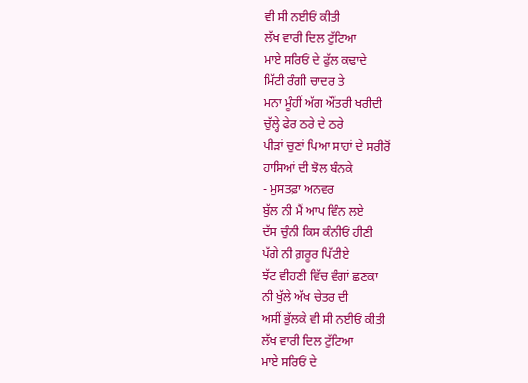ਵੀ ਸੀ ਨਈਓਂ ਕੀਤੀ
ਲੱਖ ਵਾਰੀ ਦਿਲ ਟੁੱਟਿਆ
ਮਾਏ ਸਰਿਓਂ ਦੇ ਫੁੱਲ ਕਢਾਦੇ
ਮਿੱਟੀ ਰੰਗੀ ਚਾਦਰ ਤੇ
ਮਨਾ ਮੂੰਹੀਂ ਅੱਗ ਔਂਤਰੀ ਖਰੀਦੀ
ਚੁੱਲ੍ਹੇ ਫੇਰ ਠਰੇ ਦੇ ਠਰੇ
ਪੀੜਾਂ ਚੁਣਾਂ ਪਿਆ ਸਾਹਾਂ ਦੇ ਸਰੀਰੋਂ
ਹਾਸਿਆਂ ਦੀ ਝੋਲ ਬੰਨਕੇ
- ਮੁਸਤਫ਼ਾ ਅਨਵਰ
ਬੁੱਲ ਨੀ ਮੈਂ ਆਪ ਵਿੰਨ ਲਏ
ਦੱਸ ਚੁੰਨੀ ਕਿਸ ਕੰਨੀਓਂ ਹੀਣੀ
ਪੱਗੇ ਨੀ ਗ਼ਰੂਰ ਪਿੱਟੀਏ
ਝੱਟ ਵੀਹਣੀ ਵਿੱਚ ਵੰਗਾਂ ਛਣਕਾ
ਨੀ ਖੁੱਲੇ ਅੱਖ ਚੇਤਰ ਦੀ
ਅਸੀਂ ਭੁੱਲਕੇ ਵੀ ਸੀ ਨਈਓਂ ਕੀਤੀ
ਲੱਖ ਵਾਰੀ ਦਿਲ ਟੁੱਟਿਆ
ਮਾਏ ਸਰਿਓਂ ਦੇ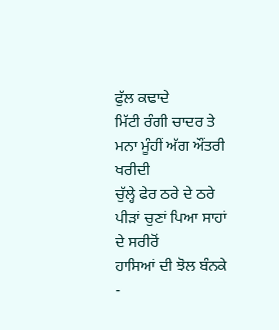ਫੁੱਲ ਕਢਾਦੇ
ਮਿੱਟੀ ਰੰਗੀ ਚਾਦਰ ਤੇ
ਮਨਾ ਮੂੰਹੀਂ ਅੱਗ ਔਂਤਰੀ ਖਰੀਦੀ
ਚੁੱਲ੍ਹੇ ਫੇਰ ਠਰੇ ਦੇ ਠਰੇ
ਪੀੜਾਂ ਚੁਣਾਂ ਪਿਆ ਸਾਹਾਂ ਦੇ ਸਰੀਰੋਂ
ਹਾਸਿਆਂ ਦੀ ਝੋਲ ਬੰਨਕੇ
-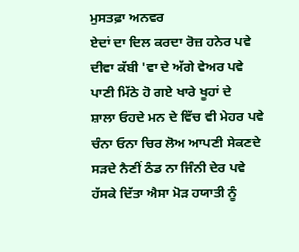ਮੁਸਤਫ਼ਾ ਅਨਵਰ
ਏਦਾਂ ਦਾ ਦਿਲ ਕਰਦਾ ਰੋਜ਼ ਹਨੇਰ ਪਵੇ
ਦੀਵਾ ਕੱਬੀ 'ਵਾ ਦੇ ਅੱਗੇ ਵੇਅਰ ਪਵੇ
ਪਾਣੀ ਮਿੱਠੇ ਹੋ ਗਏ ਖਾਰੇ ਖੂਹਾਂ ਦੇ
ਸ਼ਾਲਾ ਓਹਦੇ ਮਨ ਦੇ ਵਿੱਚ ਵੀ ਮੇਹਰ ਪਵੇ
ਚੰਨਾ ਓਨਾ ਚਿਰ ਲੋਅ ਆਪਣੀ ਸੇਕਣਦੇ
ਸੜਦੇ ਨੈਣੀਂ ਠੰਡ ਨਾ ਜਿੰਨੀ ਦੇਰ ਪਵੇ
ਹੱਸਕੇ ਦਿੱਤਾ ਐਸਾ ਮੋੜ ਹਯਾਤੀ ਨੂੰ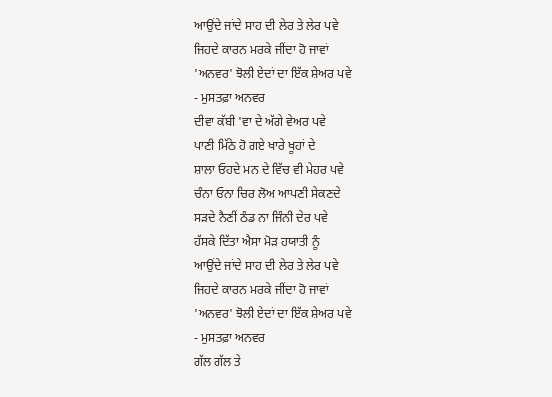ਆਉਂਦੇ ਜਾਂਦੇ ਸਾਹ ਦੀ ਲੇਰ ਤੇ ਲੇਰ ਪਵੇ
ਜਿਹਦੇ ਕਾਰਨ ਮਰਕੇ ਜੀਂਦਾ ਹੋ ਜਾਵਾਂ
'ਅਨਵਰ' ਝੋਲੀ ਏਦਾਂ ਦਾ ਇੱਕ ਸ਼ੇਅਰ ਪਵੇ
- ਮੁਸਤਫ਼ਾ ਅਨਵਰ
ਦੀਵਾ ਕੱਬੀ 'ਵਾ ਦੇ ਅੱਗੇ ਵੇਅਰ ਪਵੇ
ਪਾਣੀ ਮਿੱਠੇ ਹੋ ਗਏ ਖਾਰੇ ਖੂਹਾਂ ਦੇ
ਸ਼ਾਲਾ ਓਹਦੇ ਮਨ ਦੇ ਵਿੱਚ ਵੀ ਮੇਹਰ ਪਵੇ
ਚੰਨਾ ਓਨਾ ਚਿਰ ਲੋਅ ਆਪਣੀ ਸੇਕਣਦੇ
ਸੜਦੇ ਨੈਣੀਂ ਠੰਡ ਨਾ ਜਿੰਨੀ ਦੇਰ ਪਵੇ
ਹੱਸਕੇ ਦਿੱਤਾ ਐਸਾ ਮੋੜ ਹਯਾਤੀ ਨੂੰ
ਆਉਂਦੇ ਜਾਂਦੇ ਸਾਹ ਦੀ ਲੇਰ ਤੇ ਲੇਰ ਪਵੇ
ਜਿਹਦੇ ਕਾਰਨ ਮਰਕੇ ਜੀਂਦਾ ਹੋ ਜਾਵਾਂ
'ਅਨਵਰ' ਝੋਲੀ ਏਦਾਂ ਦਾ ਇੱਕ ਸ਼ੇਅਰ ਪਵੇ
- ਮੁਸਤਫ਼ਾ ਅਨਵਰ
ਗੱਲ ਗੱਲ ਤੇ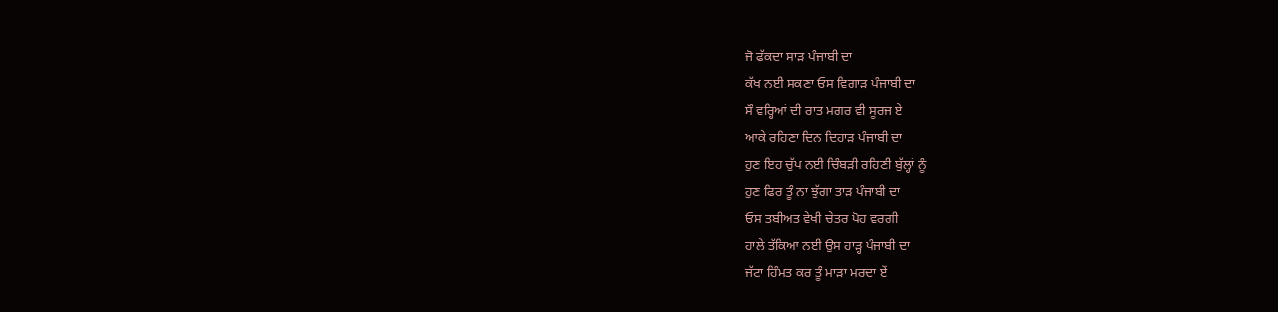ਜੋ ਫੱਕਦਾ ਸਾੜ ਪੰਜਾਬੀ ਦਾ
ਕੱਖ ਨਈ ਸਕਣਾ ਓਸ ਵਿਗਾੜ ਪੰਜਾਬੀ ਦਾ
ਸੌ ਵਰ੍ਹਿਆਂ ਦੀ ਰਾਤ ਮਗਰ ਵੀ ਸੂਰਜ ਏ
ਆਕੇ ਰਹਿਣਾ ਦਿਨ ਦਿਹਾੜ ਪੰਜਾਬੀ ਦਾ
ਹੁਣ ਇਹ ਚੁੱਪ ਨਈ ਚਿੰਬੜੀ ਰਹਿਣੀ ਬੁੱਲ੍ਹਾਂ ਨੂੰ
ਹੁਣ ਫਿਰ ਤੂੰ ਨਾ ਝੁੱਗਾ ਤਾੜ ਪੰਜਾਬੀ ਦਾ
ਓਸ ਤਬੀਅਤ ਵੇਖੀ ਚੇਤਰ ਪੋਹ ਵਰਗੀ
ਹਾਲੇ ਤੱਕਿਆ ਨਈ ਉਸ ਹਾੜ੍ਹ ਪੰਜਾਬੀ ਦਾ
ਜੱਟਾ ਹਿੰਮਤ ਕਰ ਤੂੰ ਮਾੜਾ ਮਰਦਾ ਏਂ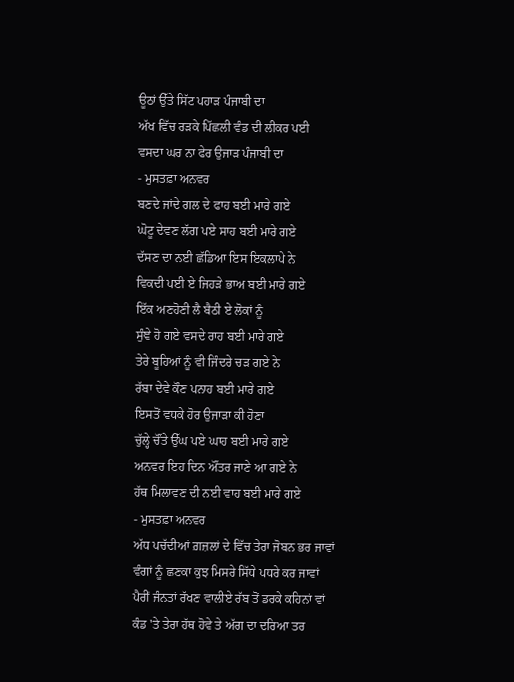ਊਠਾਂ ਉੱਤੇ ਸਿੱਟ ਪਹਾੜ ਪੰਜਾਬੀ ਦਾ
ਅੱਖ ਵਿੱਚ ਰੜਕੇ ਪਿੱਛਲੀ ਵੰਡ ਦੀ ਲੀਕਰ ਪਈ
ਵਸਦਾ ਘਰ ਨਾ ਫੇਰ ਉਜਾੜ ਪੰਜਾਬੀ ਦਾ
- ਮੁਸਤਫ਼ਾ ਅਨਵਰ
ਬਣਦੇ ਜਾਂਦੇ ਗਲ ਦੇ ਫਾਹ ਬਈ ਮਾਰੇ ਗਏ
ਘੋਟੂ ਦੇਵਣ ਲੱਗ ਪਏ ਸਾਹ ਬਈ ਮਾਰੇ ਗਏ
ਦੱਸਣ ਦਾ ਨਈ ਛੱਡਿਆ ਇਸ ਇਕਲਾਪੇ ਨੇ
ਵਿਕਦੀ ਪਈ ਏ ਜਿਹੜੇ ਭਾਅ ਬਈ ਮਾਰੇ ਗਏ
ਇੱਕ ਅਣਹੋਣੀ ਲੈ ਬੈਠੀ ਏ ਲੋਕਾਂ ਨੂੰ
ਸੁੰਞੇ ਹੋ ਗਏ ਵਸਦੇ ਰਾਹ ਬਈ ਮਾਰੇ ਗਏ
ਤੇਰੇ ਬੂਹਿਆਂ ਨੂੰ ਵੀ ਜਿੰਦਰੇ ਚੜ ਗਏ ਨੇ
ਰੱਬਾ ਦੇਵੇ ਕੌਣ ਪਨਾਹ ਬਈ ਮਾਰੇ ਗਏ
ਇਸਤੋਂ ਵਧਕੇ ਹੋਰ ਉਜਾੜਾ ਕੀ ਹੋਣਾ
ਚੁੱਲ੍ਹੇ ਚੌਂਤੇ ਉੱਘ ਪਏ ਘਾਹ ਬਈ ਮਾਰੇ ਗਏ
ਅਨਵਰ ਇਹ ਦਿਨ ਔਂਤਰ ਜਾਣੇ ਆ ਗਏ ਨੇ
ਹੱਥ ਮਿਲਾਵਣ ਦੀ ਨਈ ਵਾਹ ਬਈ ਮਾਰੇ ਗਏ
- ਮੁਸਤਫ਼ਾ ਅਨਵਰ
ਅੱਧ ਪਚੱਦੀਆਂ ਗ਼ਜ਼ਲਾਂ ਦੇ ਵਿੱਚ ਤੇਰਾ ਜੋਬਨ ਭਰ ਜਾਵਾਂ
ਵੰਗਾਂ ਨੂੰ ਛਣਕਾ ਕੁਝ ਮਿਸਰੇ ਸਿੱਧੇ ਪਧਰੇ ਕਰ ਜਾਵਾਂ
ਪੈਰੀਂ ਜੰਨਤਾਂ ਰੱਖਣ ਵਾਲੀਏ ਰੱਬ ਤੋਂ ਡਰਕੇ ਕਹਿਨਾਂ ਵਾਂ
ਕੰਡ 'ਤੇ ਤੇਰਾ ਹੱਥ ਹੋਵੇ ਤੇ ਅੱਗ ਦਾ ਦਰਿਆ ਤਰ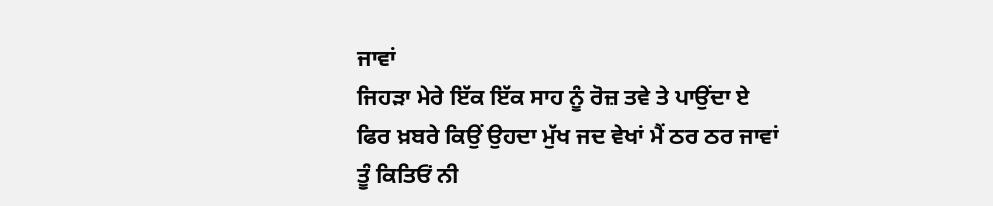ਜਾਵਾਂ
ਜਿਹੜਾ ਮੇਰੇ ਇੱਕ ਇੱਕ ਸਾਹ ਨੂੰ ਰੋਜ਼ ਤਵੇ ਤੇ ਪਾਉਂਦਾ ਏ
ਫਿਰ ਖ਼ਬਰੇ ਕਿਉਂ ਉਹਦਾ ਮੁੱਖ ਜਦ ਵੇਖਾਂ ਮੈਂ ਠਰ ਠਰ ਜਾਵਾਂ
ਤੂੰ ਕਿਤਿਓਂ ਨੀ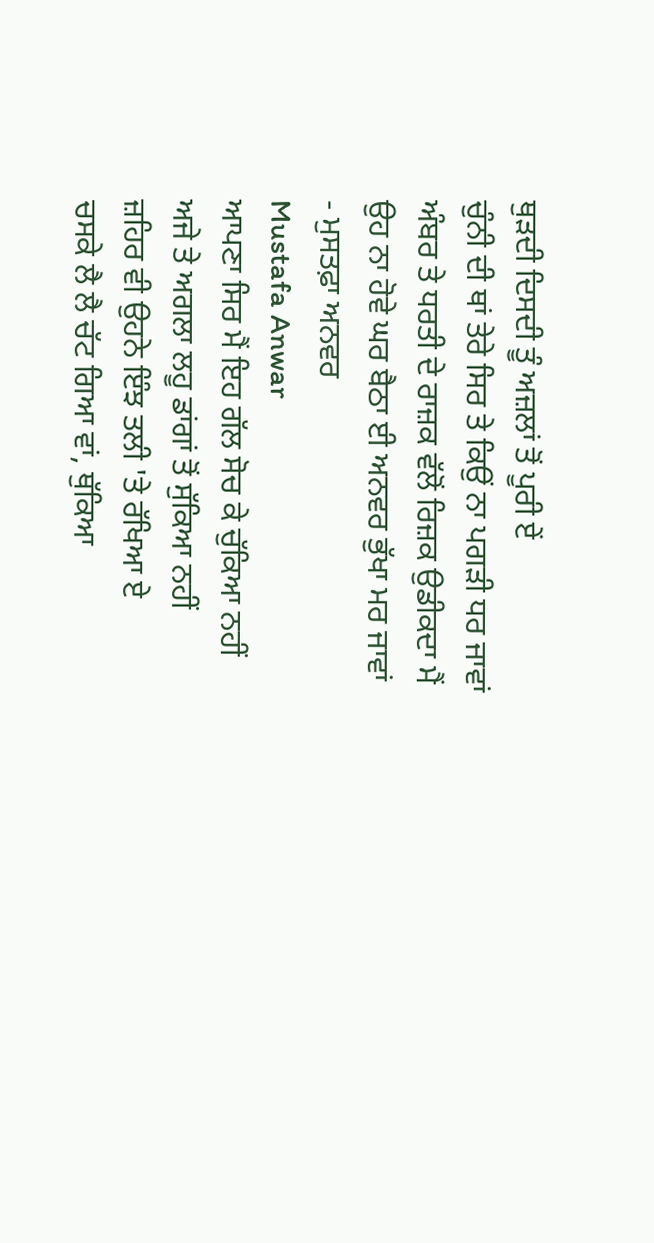ਥੁੜਦੀ ਦਿਸਦੀ ਤੂੰ ਅਜ਼ਲਾਂ ਤੋਂ ਪੂਰੀ ਏਂ
ਚੁੰਨੀ ਦੀ ਥਾਂ ਤੇਰੇ ਸਿਰ ਤੇ ਕਿਉਂ ਨਾ ਪਗੜੀ ਧਰ ਜਾਵਾਂ
ਅੰਬਰ ਤੇ ਧਰਤੀ ਦੇ ਰਾਜ਼ਕ ਵੱਲੋਂ ਰਿਜ਼ਕ ਉਡੀਕਦਾ ਮੈਂ
ਉਹ ਨਾ ਹੋਵੇ ਘਰ ਬੈਠਾ ਈ ਅਨਵਰ ਭੁੱਖਾ ਮਰ ਜਾਵਾਂ
- ਮੁਸਤਫ਼ਾ ਅਨਵਰ
Mustafa Anwar
ਆਪਣਾ ਸਿਰ ਮੈਂ ਇਹ ਗੱਲ ਸੋਚ ਕੇ ਚੁੱਕਿਆ ਨਹੀਂ
ਅਜੇ ਤੇ ਅਗਲਾ ਲਹੂ ਡਾਂਗਾਂ ਤੋਂ ਸੁੱਕਿਆ ਨਹੀਂ
ਜ਼ਹਿਰ ਵੀ ਉਹਨੇ ਇੰਝ ਤਲੀ 'ਤੇ ਰੱਖਿਆ ਏ
ਚਸਕੇ ਲੈ ਲੈ ਚੱਟ ਗਿਆ ਵਾਂ, ਥੁੱਕਿਆ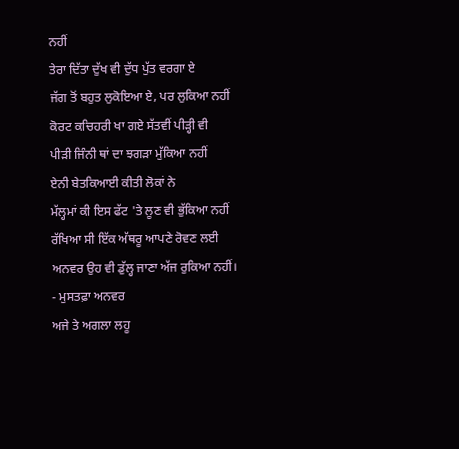ਨਹੀਂ
ਤੇਰਾ ਦਿੱਤਾ ਦੁੱਖ ਵੀ ਦੁੱਧ ਪੁੱਤ ਵਰਗਾ ਏ
ਜੱਗ ਤੋਂ ਬਹੁਤ ਲੁਕੋਇਆ ਏ, ਪਰ ਲੁਕਿਆ ਨਹੀਂ
ਕੋਰਟ ਕਚਿਹਰੀ ਖਾ ਗਏ ਸੱਤਵੀਂ ਪੀੜ੍ਹੀ ਵੀ
ਪੀੜੀ ਜਿੰਨੀ ਥਾਂ ਦਾ ਝਗੜਾ ਮੁੱਕਿਆ ਨਹੀਂ
ਏਨੀ ਬੇਤਕਿਆਈ ਕੀਤੀ ਲੋਕਾਂ ਨੇ
ਮੱਲ੍ਹਮਾਂ ਕੀ ਇਸ ਫੱਟ 'ਤੇ ਲੂਣ ਵੀ ਭੁੱਕਿਆ ਨਹੀਂ
ਰੱਖਿਆ ਸੀ ਇੱਕ ਅੱਥਰੂ ਆਪਣੇ ਰੋਵਣ ਲਈ
ਅਨਵਰ ਉਹ ਵੀ ਡੁੱਲ੍ਹ ਜਾਣਾ ਅੱਜ ਰੁਕਿਆ ਨਹੀਂ।
- ਮੁਸਤਫ਼ਾ ਅਨਵਰ
ਅਜੇ ਤੇ ਅਗਲਾ ਲਹੂ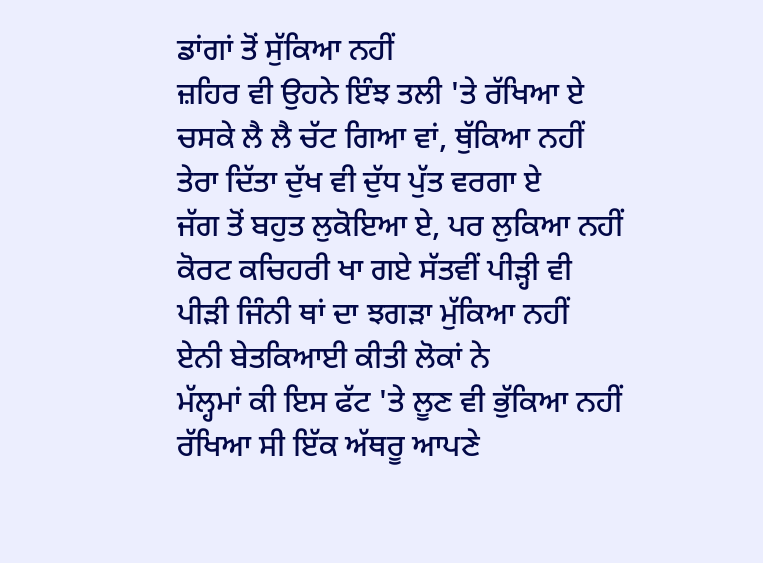ਡਾਂਗਾਂ ਤੋਂ ਸੁੱਕਿਆ ਨਹੀਂ
ਜ਼ਹਿਰ ਵੀ ਉਹਨੇ ਇੰਝ ਤਲੀ 'ਤੇ ਰੱਖਿਆ ਏ
ਚਸਕੇ ਲੈ ਲੈ ਚੱਟ ਗਿਆ ਵਾਂ, ਥੁੱਕਿਆ ਨਹੀਂ
ਤੇਰਾ ਦਿੱਤਾ ਦੁੱਖ ਵੀ ਦੁੱਧ ਪੁੱਤ ਵਰਗਾ ਏ
ਜੱਗ ਤੋਂ ਬਹੁਤ ਲੁਕੋਇਆ ਏ, ਪਰ ਲੁਕਿਆ ਨਹੀਂ
ਕੋਰਟ ਕਚਿਹਰੀ ਖਾ ਗਏ ਸੱਤਵੀਂ ਪੀੜ੍ਹੀ ਵੀ
ਪੀੜੀ ਜਿੰਨੀ ਥਾਂ ਦਾ ਝਗੜਾ ਮੁੱਕਿਆ ਨਹੀਂ
ਏਨੀ ਬੇਤਕਿਆਈ ਕੀਤੀ ਲੋਕਾਂ ਨੇ
ਮੱਲ੍ਹਮਾਂ ਕੀ ਇਸ ਫੱਟ 'ਤੇ ਲੂਣ ਵੀ ਭੁੱਕਿਆ ਨਹੀਂ
ਰੱਖਿਆ ਸੀ ਇੱਕ ਅੱਥਰੂ ਆਪਣੇ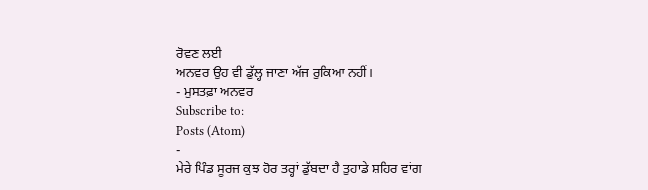ਰੋਵਣ ਲਈ
ਅਨਵਰ ਉਹ ਵੀ ਡੁੱਲ੍ਹ ਜਾਣਾ ਅੱਜ ਰੁਕਿਆ ਨਹੀਂ।
- ਮੁਸਤਫ਼ਾ ਅਨਵਰ
Subscribe to:
Posts (Atom)
-
ਮੇਰੇ ਪਿੰਡ ਸੂਰਜ ਕੁਝ ਹੋਰ ਤਰ੍ਹਾਂ ਡੁੱਬਦਾ ਹੈ ਤੁਹਾਡੇ ਸ਼ਹਿਰ ਵਾਂਗ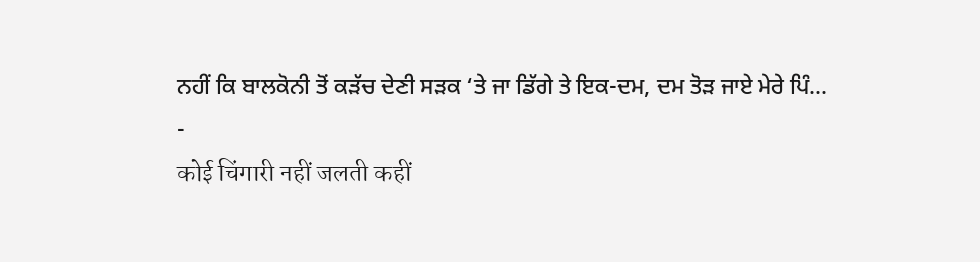ਨਹੀਂ ਕਿ ਬਾਲਕੋਨੀ ਤੋਂ ਕੜੱਚ ਦੇਣੀ ਸੜਕ ‘ਤੇ ਜਾ ਡਿੱਗੇ ਤੇ ਇਕ-ਦਮ, ਦਮ ਤੋੜ ਜਾਏ ਮੇਰੇ ਪਿੰ...
-
कोई चिंगारी नहीं जलती कहीं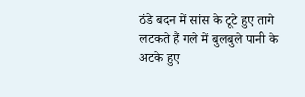ठंडे बदन में सांस के टूटे हुए तागे लटकते हैं गले में बुलबुले पानी के अटके हुए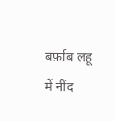बर्फ़ाब लहू में नींद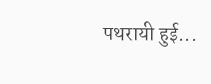पथरायी हुई...